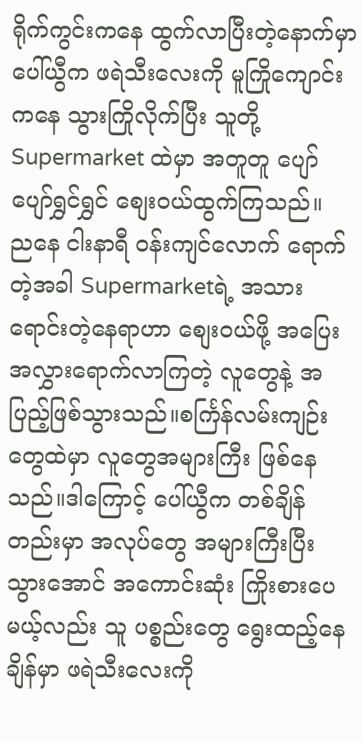ရိုက်ကွင်းကနေ ထွက်လာပြီးတဲ့နောက်မှာ ပေါ်ယွီက ဖရဲသီးလေးကို မူကြိုကျောင်းကနေ သွားကြိုလိုက်ပြီး သူတို့ Supermarket ထဲမှာ အတူတူ ပျော်ပျော်ရွှင်ရွှင် စျေး၀ယ်ထွက်ကြသည်။
ညနေ ငါးနာရီ ၀န်းကျင်လောက် ရောက်တဲ့အခါ Supermarketရဲ့ အသားရောင်းတဲ့နေရာဟာ စျေး၀ယ်ဖို့ အပြေးအလွှားရောက်လာကြတဲ့ လူတွေနဲ့ အပြည့်ဖြစ်သွားသည်။စင်္ကြန်လမ်းကျဉ်းတွေထဲမှာ လူတွေအများကြီး ဖြစ်နေသည်။ဒါကြောင့် ပေါ်ယွီက တစ်ချိန်တည်းမှာ အလုပ်တွေ အများကြီးပြီးသွားအောင် အကောင်းဆုံး ကြိုးစားပေမယ့်လည်း သူ ပစ္စည်းတွေ ရွေးထည့်နေချိန်မှာ ဖရဲသီးလေးကို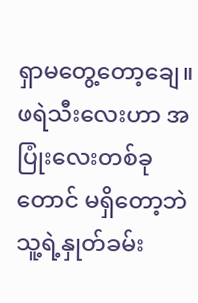ရှာမတွေ့တော့ချေ။
ဖရဲသီးလေးဟာ အပြုံးလေးတစ်ခုတောင် မရှိတော့ဘဲ သူ့ရဲ့နှုတ်ခမ်း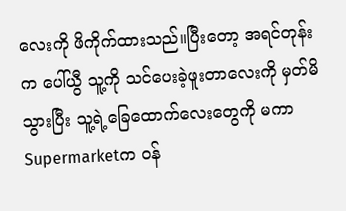လေးကို ဖိကိုက်ထားသည်။ပြီးတော့ အရင်တုန်းက ပေါ်ယွီ သူ့ကို သင်ပေးခဲ့ဖူးတာလေးကို မှတ်မိသွားပြီး သူ့ရဲ့ခြေထောက်လေးတွေကို မကာ Supermarketက ၀န်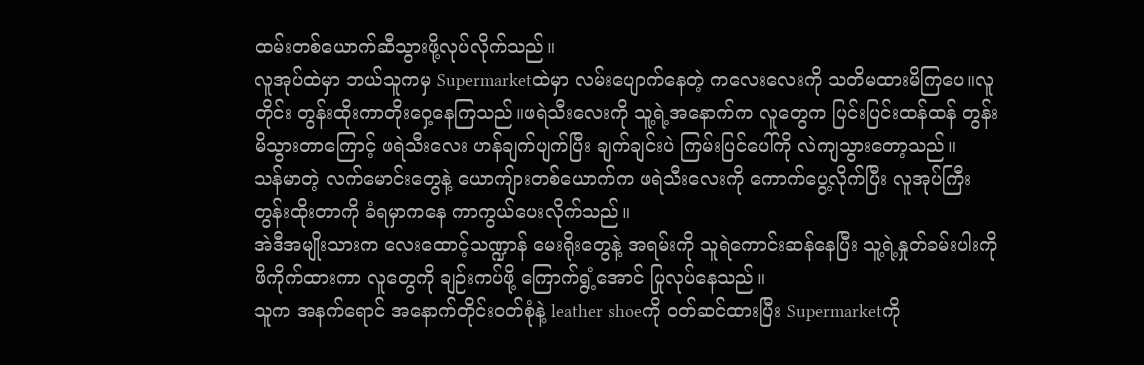ထမ်းတစ်ယောက်ဆီသွားဖို့လုပ်လိုက်သည်။
လူအုပ်ထဲမှာ ဘယ်သူကမှ Supermarketထဲမှာ လမ်းပျောက်နေတဲ့ ကလေးလေးကို သတိမထားမိကြပေ။လူတိုင်း တွန်းထိုးကာတိုးဝှေ့နေကြသည်။ဖရဲသီးလေးကို သူ့ရဲ့အနောက်က လူတွေက ပြင်းပြင်းထန်ထန် တွန်းမိသွားတာကြောင့် ဖရဲသီးလေး ဟန်ချက်ပျက်ပြီး ချက်ချင်းပဲ ကြမ်းပြင်ပေါ်ကို လဲကျသွားတော့သည်။
သန်မာတဲ့ လက်မောင်းတွေနဲ့ ယောကျ်ားတစ်ယောက်က ဖရဲသီးလေးကို ကောက်ပွေ့လိုက်ပြီး လူအုပ်ကြီး တွန်းထိုးတာကို ခံရမှာကနေ ကာကွယ်ပေးလိုက်သည်။
အဲဒီအမျိုးသားက လေးထောင့်သဏ္ဍာန် မေးရိုးတွေနဲ့ အရမ်းကို သူရဲကောင်းဆန်နေပြီး သူ့ရဲ့နှုတ်ခမ်းပါးကို ဖိကိုက်ထားကာ လူတွေကို ချဉ်းကပ်ဖို့ ကြောက်ရွံ့အောင် ပြုလုပ်နေသည်။
သူက အနက်ရောင် အနောက်တိုင်း၀တ်စုံနဲ့ leather shoeကို ၀တ်ဆင်ထားပြီး Supermarketကို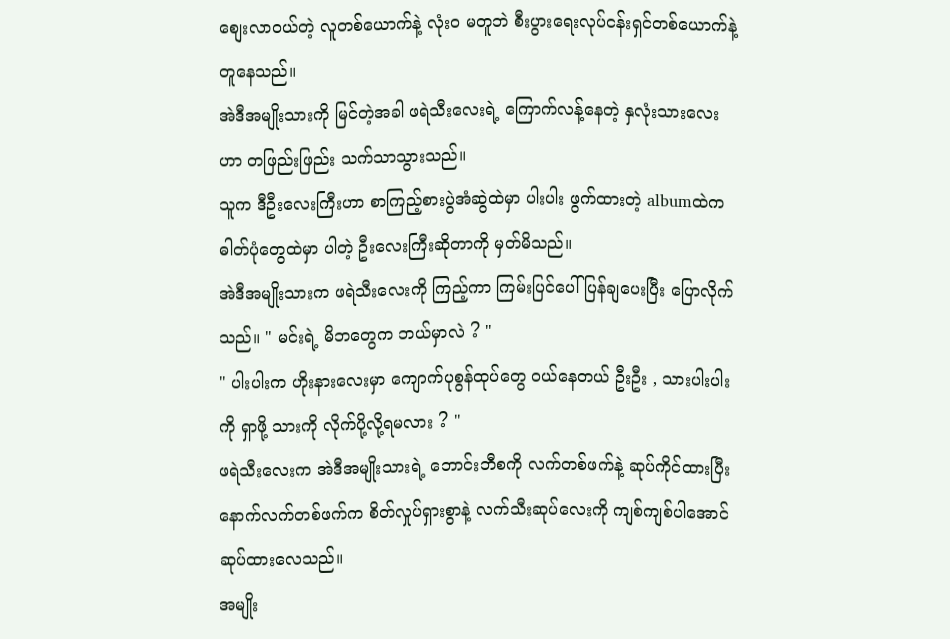စျေးလာ၀ယ်တဲ့ လူတစ်ယောက်နဲ့ လုံး၀ မတူဘဲ စီးပွားရေးလုပ်ငန်းရှင်တစ်ယောက်နဲ့ တူနေသည်။
အဲဒီအမျိုးသားကို မြင်တဲ့အခါ ဖရဲသီးလေးရဲ့ ကြောက်လန့်နေတဲ့ နှလုံးသားလေးဟာ တဖြည်းဖြည်း သက်သာသွားသည်။
သူက ဒီဦးလေးကြီးဟာ စာကြည့်စားပွဲအံဆွဲထဲမှာ ပါးပါး ဖွက်ထားတဲ့ albumထဲက ဓါတ်ပုံတွေထဲမှာ ပါတဲ့ ဦးလေးကြီးဆိုတာကို မှတ်မိသည်။
အဲဒီအမျိုးသားက ဖရဲသီးလေးကို ကြည့်ကာ ကြမ်းပြင်ပေါ် ပြန်ချပေးပြီး ပြောလိုက်သည်။ " မင်းရဲ့ မိဘတွေက ဘယ်မှာလဲ ? "
" ပါးပါးက ဟိုးနားလေးမှာ ကျောက်ပုစွန်ထုပ်တွေ ၀ယ်နေတယ် ဦးဦး , သားပါးပါးကို ရှာဖို့ သားကို လိုက်ပို့လို့ရမလား ? "
ဖရဲသီးလေးက အဲဒီအမျိုးသားရဲ့ ဘောင်းဘီစကို လက်တစ်ဖက်နဲ့ ဆုပ်ကိုင်ထားပြီး နောက်လက်တစ်ဖက်က စိတ်လှုပ်ရှားစွာနဲ့ လက်သီးဆုပ်လေးကို ကျစ်ကျစ်ပါအောင် ဆုပ်ထားလေသည်။
အမျိုး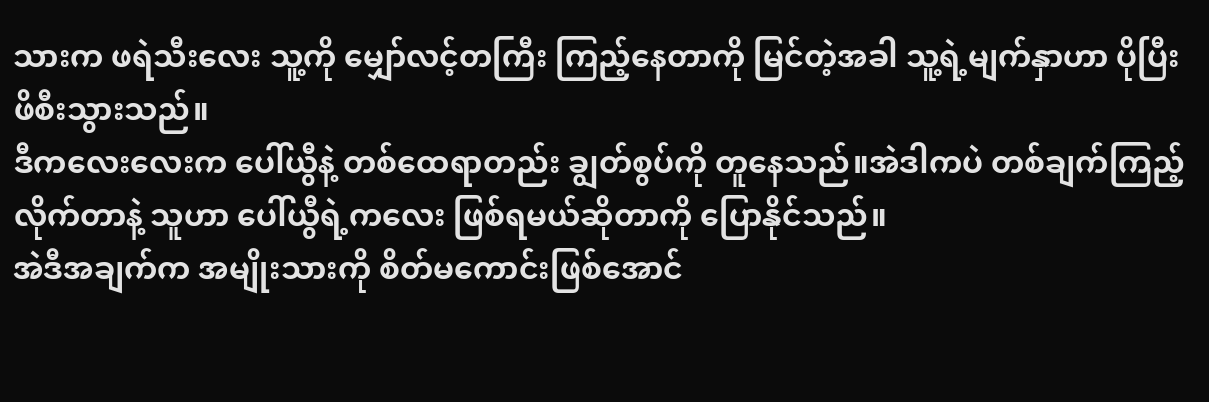သားက ဖရဲသီးလေး သူ့ကို မျှော်လင့်တကြီး ကြည့်နေတာကို မြင်တဲ့အခါ သူ့ရဲ့မျက်နှာဟာ ပိုပြီး ဖိစီးသွားသည်။
ဒီကလေးလေးက ပေါ်ယွီနဲ့ တစ်ထေရာတည်း ချွတ်စွပ်ကို တူနေသည်။အဲဒါကပဲ တစ်ချက်ကြည့်လိုက်တာနဲ့ သူဟာ ပေါ်ယွီရဲ့ကလေး ဖြစ်ရမယ်ဆိုတာကို ပြောနိုင်သည်။
အဲဒီအချက်က အမျိုးသားကို စိတ်မကောင်းဖြစ်အောင်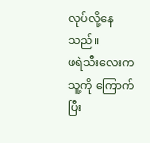လုပ်လို့နေသည်။
ဖရဲသီးလေးက သူ့ကို ကြောက်ပြီး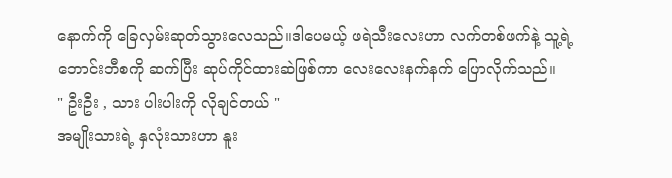နောက်ကို ခြေလှမ်းဆုတ်သွားလေသည်။ဒါပေမယ့် ဖရဲသီးလေးဟာ လက်တစ်ဖက်နဲ့ သူ့ရဲ့ဘောင်းဘီစကို ဆက်ပြီး ဆုပ်ကိုင်ထားဆဲဖြစ်ကာ လေးလေးနက်နက် ပြောလိုက်သည်။
" ဦးဦး , သား ပါးပါးကို လိုချင်တယ် "
အမျိုးသားရဲ့ နှလုံးသားဟာ နူး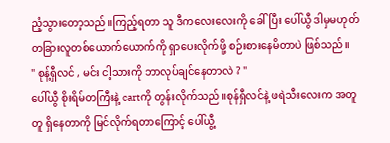ညံ့သွားတော့သည်။ကြည့်ရတာ သူ ဒီကလေးလေးကို ခေါ်ပြီး ပေါ်ယွီ ဒါမှမဟုတ် တခြားလူတစ်ယောက်ယောက်ကို ရှာပေးလိုက်ဖို့ စဉ်းစားနေမိတာပဲ ဖြစ်သည်။
" စုန့်ရှီလင် , မင်း ငါ့သားကို ဘာလုပ်ချင်နေတာလဲ ? "
ပေါ်ယွီ စိုးရိမ်တကြီးနဲ့ cartကို တွန်းလိုက်သည်။စုန်ရှီလင်နဲ့ ဖရဲသီးလေးက အတူတူ ရှိနေတာကို မြင်လိုက်ရတာကြောင့် ပေါ်ယွီ့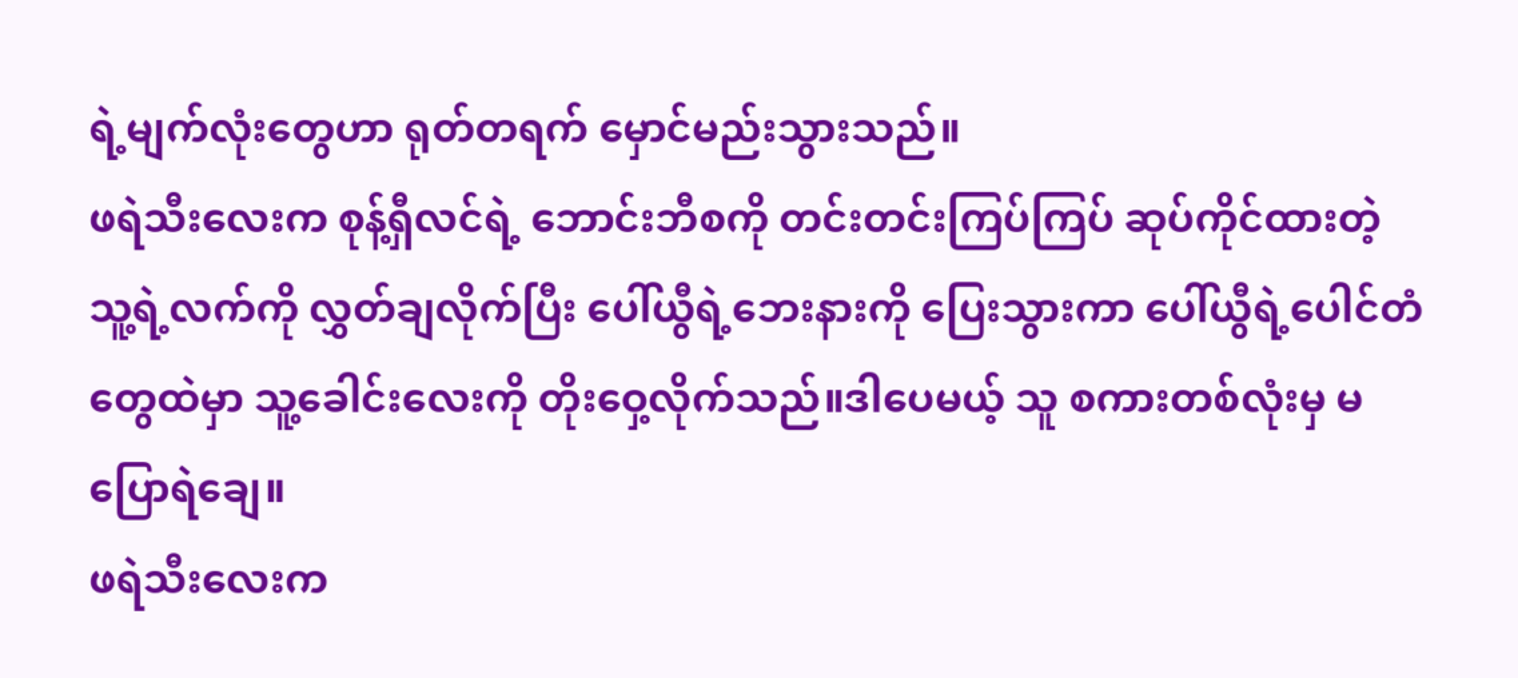ရဲ့မျက်လုံးတွေဟာ ရုတ်တရက် မှောင်မည်းသွားသည်။
ဖရဲသီးလေးက စုန့်ရှီလင်ရဲ့ ဘောင်းဘီစကို တင်းတင်းကြပ်ကြပ် ဆုပ်ကိုင်ထားတဲ့ သူ့ရဲ့လက်ကို လွှတ်ချလိုက်ပြီး ပေါ်ယွီရဲ့ဘေးနားကို ပြေးသွားကာ ပေါ်ယွီရဲ့ပေါင်တံတွေထဲမှာ သူ့ခေါင်းလေးကို တိုးဝှေ့လိုက်သည်။ဒါပေမယ့် သူ စကားတစ်လုံးမှ မပြောရဲချေ။
ဖရဲသီးလေးက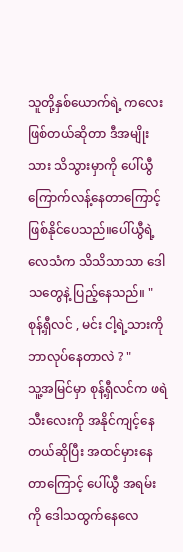သူတို့နှစ်ယောက်ရဲ့ ကလေးဖြစ်တယ်ဆိုတာ ဒီအမျိုးသား သိသွားမှာကို ပေါ်ယွီ ကြောက်လန့်နေတာကြောင့် ဖြစ်နိုင်ပေသည်။ပေါ်ယွီရဲ့ လေသံက သိသိသာသာ ဒေါသတွေနဲ့ ပြည့်နေသည်။ " စုန့်ရှီလင် , မင်း ငါ့ရဲ့သားကို ဘာလုပ်နေတာလဲ ? "
သူ့အမြင်မှာ စုန့်ရှီလင်က ဖရဲသီးလေးကို အနိုင်ကျင့်နေတယ်ဆိုပြီး အထင်မှားနေတာကြောင့် ပေါ်ယွီ အရမ်းကို ဒေါသထွက်နေလေ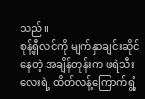သည်။
စုန့်ရှီလင်ကို မျက်နှာချင်းဆိုင်နေတဲ့ အချိန်တုန်းက ဖရဲသီးလေးရဲ့ ထိတ်လန့်ကြောက်ရွံ့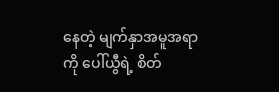နေတဲ့ မျက်နှာအမူအရာကို ပေါ်ယွီရဲ့ စိတ်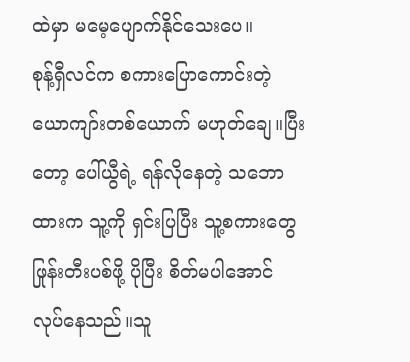ထဲမှာ မမေ့ပျောက်နိုင်သေးပေ။
စုန့်ရှီလင်က စကားပြောကောင်းတဲ့ ယောကျာ်းတစ်ယောက် မဟုတ်ချေ။ပြီးတော့ ပေါ်ယွီရဲ့ ရန်လိုနေတဲ့ သဘောထားက သူ့ကို ရှင်းပြပြီး သူ့စကားတွေ ဖြုန်းတီးပစ်ဖို့ ပိုပြီး စိတ်မပါအောင် လုပ်နေသည်။သူ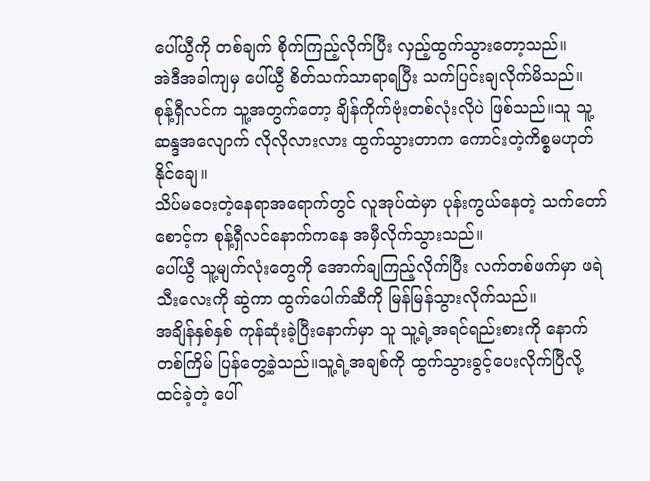ပေါ်ယွီကို တစ်ချက် စိုက်ကြည့်လိုက်ပြီး လှည့်ထွက်သွားတော့သည်။
အဲဒီအခါကျမှ ပေါ်ယွီ စိတ်သက်သာရာရပြီး သက်ပြင်းချလိုက်မိသည်။
စုန့်ရှီလင်က သူ့အတွက်တော့ ချိန်ကိုက်ဗုံးတစ်လုံးလိုပဲ ဖြစ်သည်။သူ သူ့ဆန္ဒအလျောက် လိုလိုလားလား ထွက်သွားတာက ကောင်းတဲ့ကိစ္စမဟုတ်နိုင်ချေ။
သိပ်မဝေးတဲ့နေရာအရောက်တွင် လူအုပ်ထဲမှာ ပုန်းကွယ်နေတဲ့ သက်တော်စောင့်က စုန့်ရှီလင်နောက်ကနေ အမှီလိုက်သွားသည်။
ပေါ်ယွီ သူ့မျက်လုံးတွေကို အောက်ချကြည့်လိုက်ပြီး လက်တစ်ဖက်မှာ ဖရဲသီးလေးကို ဆွဲကာ ထွက်ပေါက်ဆီကို မြန်မြန်သွားလိုက်သည်။
အချိန်နှစ်နှစ် ကုန်ဆုံးခဲ့ပြီးနောက်မှာ သူ သူ့ရဲ့အရင်ရည်းစားကို နောက်တစ်ကြိမ် ပြန်တွေ့ခဲ့သည်။သူ့ရဲ့အချစ်ကို ထွက်သွားခွင့်ပေးလိုက်ပြီလို့ ထင်ခဲ့တဲ့ ပေါ်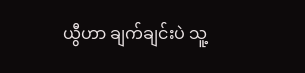ယွီဟာ ချက်ချင်းပဲ သူ့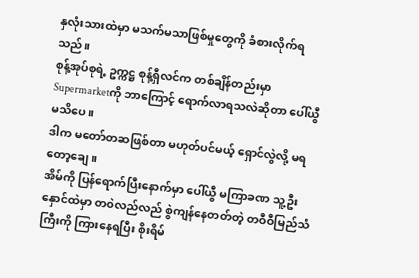နှလုံးသားထဲမှာ မသက်မသာဖြစ်မှုတွေကို ခံစားလိုက်ရသည်။
စုန့်အုပ်စုရဲ့ ဥက္ကဋ္ဌ စုန့်ရှီလင်က တစ်ချိန်တည်းမှာ Supermarketကို ဘာကြောင့် ရောက်လာရသလဲဆိုတာ ပေါ်ယွီ မသိပေ။
ဒါက မတော်တဆဖြစ်တာ မဟုတ်ပင်မယ့် ရှောင်လွဲလို့ မရတော့ချေ။
အိမ်ကို ပြန်ရောက်ပြီးနောက်မှာ ပေါ်ယွီ မကြာခဏ သူ့ဦးနှောင်ထဲမှာ တ၀ဲလည်လည် စွဲကျန်နေတတ်တဲ့ တဝီဝီမြည်သံကြီးကို ကြားနေရပြီး စိုးရိမ်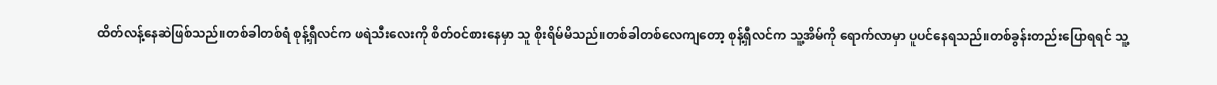ထိတ်လန့်နေဆဲဖြစ်သည်။တစ်ခါတစ်ရံ စုန့်ရှီလင်က ဖရဲသီးလေးကို စိတ်၀င်စားနေမှာ သူ စိုးရိမ်မိသည်။တစ်ခါတစ်လေကျတော့ စုန့်ရှီလင်က သူ့အိမ်ကို ရောက်လာမှာ ပူပင်နေရသည်။တစ်ခွန်းတည်းပြောရရင် သူ့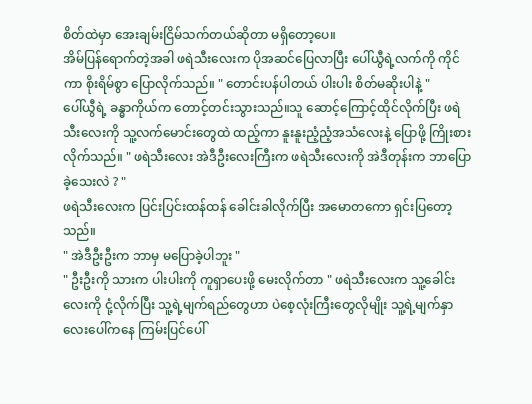စိတ်ထဲမှာ အေးချမ်းငြိမ်သက်တယ်ဆိုတာ မရှိတော့ပေ။
အိမ်ပြန်ရောက်တဲ့အခါ ဖရဲသီးလေးက ပိုအဆင်ပြေလာပြီး ပေါ်ယွီရဲ့လက်ကို ကိုင်ကာ စိုးရိမ်စွာ ပြောလိုက်သည်။ " တောင်းပန်ပါတယ် ပါးပါး စိတ်မဆိုးပါနဲ့ "
ပေါ်ယွီရဲ့ ခန္ဓာကိုယ်က တောင့်တင်းသွားသည်။သူ ဆောင့်ကြောင့်ထိုင်လိုက်ပြီး ဖရဲသီးလေးကို သူ့လက်မောင်းတွေထဲ ထည့်ကာ နူးနူးညံ့ညံ့အသံလေးနဲ့ ပြောဖို့ ကြိုးစားလိုက်သည်။ " ဖရဲသီးလေး အဲဒီဦးလေးကြီးက ဖရဲသီးလေးကို အဲဒီတုန်းက ဘာပြောခဲ့သေးလဲ ? "
ဖရဲသီးလေးက ပြင်းပြင်းထန်ထန် ခေါင်းခါလိုက်ပြီး အမောတကော ရှင်းပြတော့သည်။
" အဲဒီဦးဦးက ဘာမှ မပြောခဲ့ပါဘူး "
" ဦးဦးကို သားက ပါးပါးကို ကူရှာပေးဖို့ မေးလိုက်တာ " ဖရဲသီးလေးက သူ့ခေါင်းလေးကို ငုံ့လိုက်ပြီး သူ့ရဲ့မျက်ရည်တွေဟာ ပဲစေ့လုံးကြီးတွေလိုမျိုး သူ့ရဲ့မျက်နှာလေးပေါ်ကနေ ကြမ်းပြင်ပေါ်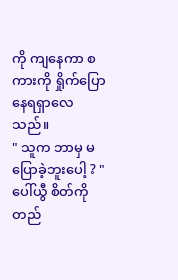ကို ကျနေကာ စကားကို ရှိုက်ပြောနေရရှာလေသည်။
" သူက ဘာမှ မပြောခဲ့ဘူးပေါ့ ? " ပေါ်ယွီ စိတ်ကို တည်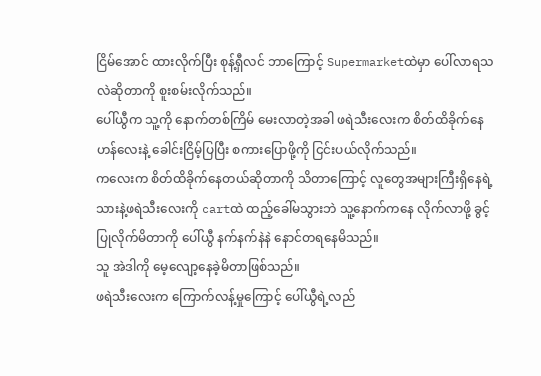ငြိမ်အောင် ထားလိုက်ပြီး စုန့်ရှီလင် ဘာကြောင့် Supermarketထဲမှာ ပေါ်လာရသလဲဆိုတာကို စူးစမ်းလိုက်သည်။
ပေါ်ယွီက သူ့ကို နောက်တစ်ကြိမ် မေးလာတဲ့အခါ ဖရဲသီးလေးက စိတ်ထိခိုက်နေဟန်လေးနဲ့ ခေါင်းငြိမ့်ပြပြီး စကားပြောဖို့ကို ငြင်းပယ်လိုက်သည်။
ကလေးက စိတ်ထိခိုက်နေတယ်ဆိုတာကို သိတာကြောင့် လူတွေအများကြီးရှိနေရဲ့သားနဲ့ဖရဲသီးလေးကို cartထဲ ထည့်ခေါ်မသွားဘဲ သူ့နောက်ကနေ လိုက်လာဖို့ ခွင့်ပြုလိုက်မိတာကို ပေါ်ယွီ နက်နက်နဲနဲ နောင်တရနေမိသည်။
သူ အဲဒါကို မေ့လျော့နေခဲ့မိတာဖြစ်သည်။
ဖရဲသီးလေးက ကြောက်လန့်မှုကြောင့် ပေါ်ယွီရဲ့လည်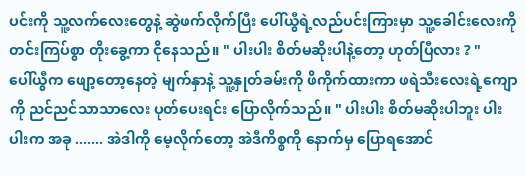ပင်းကို သူ့လက်လေးတွေနဲ့ ဆွဲဖက်လိုက်ပြီး ပေါ်ယွီရဲ့လည်ပင်းကြားမှာ သူ့ခေါင်းလေးကို တင်းကြပ်စွာ တိုးခွေ့ကာ ငိုနေသည်။ " ပါးပါး စိတ်မဆိုးပါနဲ့တော့ ဟုတ်ပြီလား ? "
ပေါ်ယွီက ဖျော့တော့နေတဲ့ မျက်နှာနဲ့ သူ့နှုတ်ခမ်းကို ဖိကိုက်ထားကာ ဖရဲသီးလေးရဲ့ကျောကို ညင်ညင်သာသာလေး ပုတ်ပေးရင်း ပြောလိုက်သည်။ " ပါးပါး စိတ်မဆိုးပါဘူး ပါးပါးက အခု ....... အဲဒါကို မေ့လိုက်တော့ အဲဒီကိစ္စကို နောက်မှ ပြောရအောင်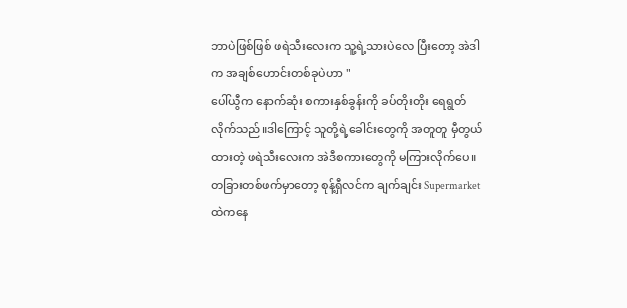ဘာပဲဖြစ်ဖြစ် ဖရဲသီးလေးက သူ့ရဲ့သားပဲလေ ပြီးတော့ အဲဒါက အချစ်ဟောင်းတစ်ခုပဲဟာ "
ပေါ်ယွီက နောက်ဆုံး စကားနှစ်ခွန်းကို ခပ်တိုးတိုး ရေရွတ်လိုက်သည်။ဒါကြောင့် သူတို့ရဲ့ခေါင်းတွေကို အတူတူ မှီတွယ်ထားတဲ့ ဖရဲသီးလေးက အဲဒီစကားတွေကို မကြားလိုက်ပေ။
တခြားတစ်ဖက်မှာတော့ စုန့်ရှီလင်က ချက်ချင်း Supermarketထဲကနေ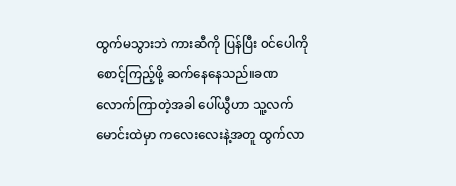ထွက်မသွားဘဲ ကားဆီကို ပြန်ပြီး ၀င်ပေါကို စောင့်ကြည့်ဖို့ ဆက်နေနေသည်။ခဏလောက်ကြာတဲ့အခါ ပေါ်ယွီဟာ သူ့လက်မောင်းထဲမှာ ကလေးလေးနဲ့အတူ ထွက်လာ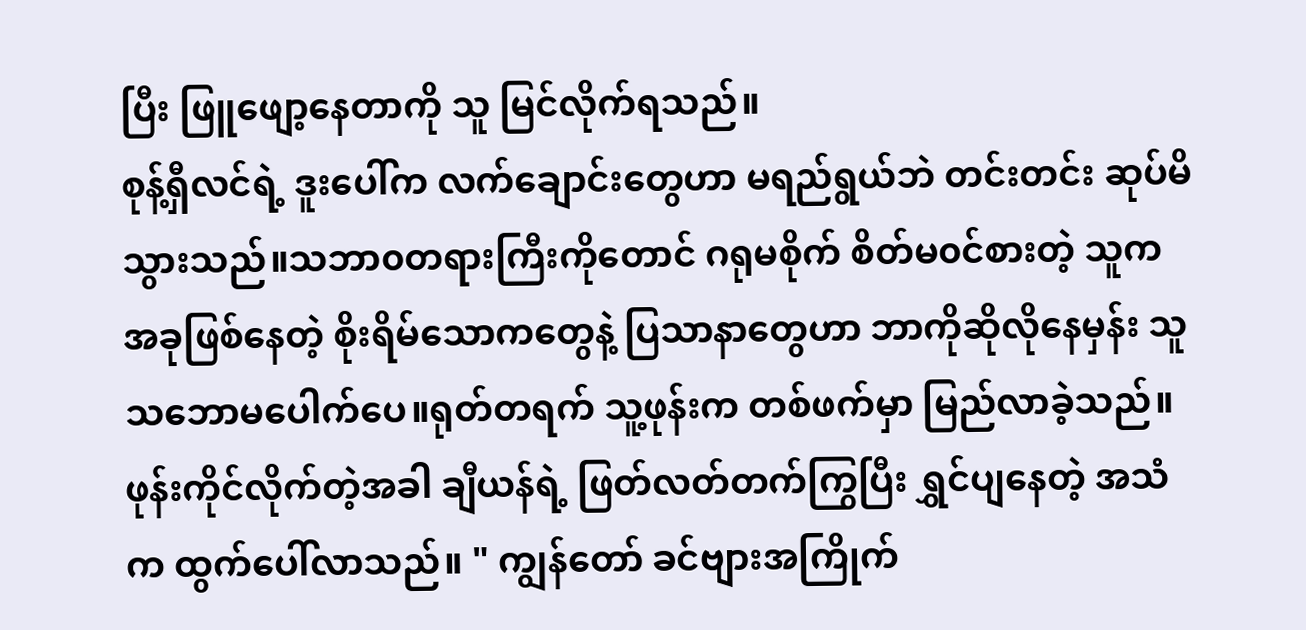ပြီး ဖြူဖျော့နေတာကို သူ မြင်လိုက်ရသည်။
စုန့်ရှီလင်ရဲ့ ဒူးပေါ်က လက်ချောင်းတွေဟာ မရည်ရွယ်ဘဲ တင်းတင်း ဆုပ်မိသွားသည်။သဘာ၀တရားကြီးကိုတောင် ဂရုမစိုက် စိတ်မ၀င်စားတဲ့ သူက အခုဖြစ်နေတဲ့ စိုးရိမ်သောကတွေနဲ့ ပြသာနာတွေဟာ ဘာကိုဆိုလိုနေမှန်း သူ သဘောမပေါက်ပေ။ရုတ်တရက် သူ့ဖုန်းက တစ်ဖက်မှာ မြည်လာခဲ့သည်။
ဖုန်းကိုင်လိုက်တဲ့အခါ ချီယန်ရဲ့ ဖြတ်လတ်တက်ကြွပြီး ရွှင်ပျနေတဲ့ အသံက ထွက်ပေါ်လာသည်။ " ကျွန်တော် ခင်ဗျားအကြိုက်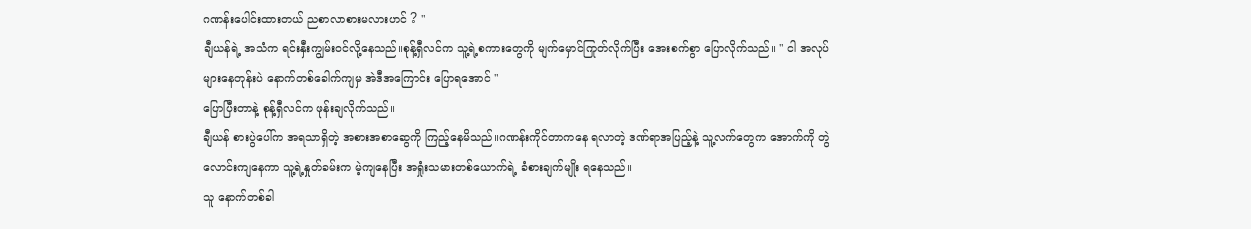ဂဏန်းပေါင်းထားတယ် ညစာလာစားမလားဟင် ? "
ချီယန်ရဲ့ အသံက ရင်းနှီးကျွမ်း၀င်လို့နေသည်။စုန့်ရှီလင်က သူ့ရဲ့စကားတွေကို မျက်မှောင်ကြုတ်လိုက်ပြီး အေးစက်စွာ ပြောလိုက်သည်။ " ငါ အလုပ်များနေတုန်းပဲ နောက်တစ်ခေါက်ကျမှ အဲဒီအကြောင်း ပြောရအောင် "
ပြောပြီးတာနဲ့ စုန့်ရှီလင်က ဖုန်းချလိုက်သည်။
ချီယန် စားပွဲပေါ်က အရသာရှိတဲ့ အစားအစာဆွေကို ကြည့်နေမိသည်။ဂဏန်းကိုင်တာကနေ ရလာတဲ့ ဒဏ်ရာအပြည့်နဲ့ သူ့လက်တွေက အောက်ကို တွဲလောင်းကျနေကာ သူ့ရဲ့နှုတ်ခမ်းက မဲ့ကျနေပြီး အရှုံးသမားတစ်ယောက်ရဲ့ ခံစားချက်မျိုး ရနေသည်။
သူ နောက်တစ်ခါ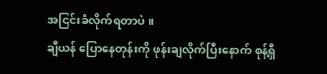အငြင်းခံလိုက်ရတာပဲ ။
ချီယန် ပြောနေတုန်းကို ဖုန်းချလိုက်ပြီးနောက် စုန့်ရှီ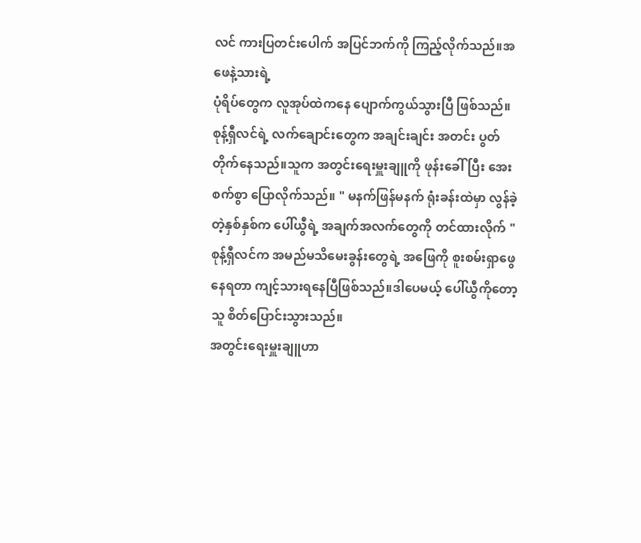လင် ကားပြတင်းပေါက် အပြင်ဘက်ကို ကြည့်လိုက်သည်။အဖေနဲ့သားရဲ့
ပုံရိပ်တွေက လူအုပ်ထဲကနေ ပျောက်ကွယ်သွားပြီ ဖြစ်သည်။
စုန့်ရှီလင်ရဲ့ လက်ချောင်းတွေက အချင်းချင်း အတင်း ပွတ်တိုက်နေသည်။သူက အတွင်းရေးမှူးချူကို ဖုန်းခေါ်ပြီး အေးစက်စွာ ပြောလိုက်သည်။ " မနက်ဖြန်မနက် ရုံးခန်းထဲမှာ လွန်ခဲ့တဲ့နှစ်နှစ်က ပေါ်ယွီရဲ့ အချက်အလက်တွေကို တင်ထားလိုက် "
စုန့်ရှီလင်က အမည်မသိမေးခွန်းတွေရဲ့ အဖြေကို စူးစမ်းရှာဖွေနေရတာ ကျင့်သားရနေပြီဖြစ်သည်။ဒါပေမယ့် ပေါ်ယွီကိုတော့ သူ စိတ်ပြောင်းသွားသည်။
အတွင်းရေးမှူးချူဟာ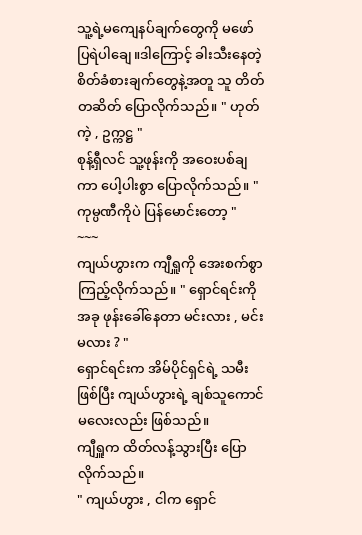သူ့ရဲ့မကျေနပ်ချက်တွေကို မဖော်ပြရဲပါချေ။ဒါကြောင့် ခါးသီးနေတဲ့ စိတ်ခံစားချက်တွေနဲ့အတူ သူ တိတ်တဆိတ် ပြောလိုက်သည်။ " ဟုတ်ကဲ့ , ဥက္ကဋ္ဌ "
စုန့်ရှီလင် သူ့ဖုန်းကို အဝေးပစ်ချကာ ပေါ့ပါးစွာ ပြောလိုက်သည်။ " ကုမ္ပဏီကိုပဲ ပြန်မောင်းတော့ "
~~~
ကျယ်ဟွားက ကျီရှူကို အေးစက်စွာ ကြည့်လိုက်သည်။ " ရှောင်ရင်းကို အခု ဖုန်းခေါ်နေတာ မင်းလား , မင်းမလား ? "
ရှောင်ရင်းက အိမ်ပိုင်ရှင်ရဲ့ သမီးဖြစ်ပြီး ကျယ်ဟွားရဲ့ ချစ်သူကောင်မလေးလည်း ဖြစ်သည်။
ကျီရှူက ထိတ်လန့်သွားပြီး ပြောလိုက်သည်။
" ကျယ်ဟွား , ငါက ရှောင်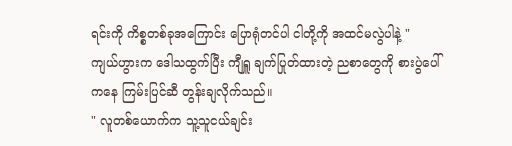ရင်းကို ကိစ္စတစ်ခုအကြောင်း ပြောရုံတင်ပါ ငါတို့ကို အထင်မလွဲပါနဲ့ "
ကျယ်ဟွားက ဒေါသထွက်ပြီး ကျီရှူ ချက်ပြုတ်ထားတဲ့ ညစာတွေကို စားပွဲပေါ်ကနေ ကြမ်းပြင်ဆီ တွန်းချလိုက်သည်။
" လူတစ်ယောက်က သူ့သူငယ်ချင်း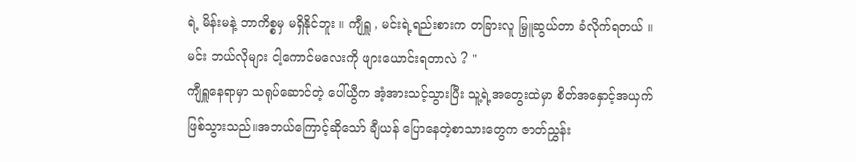ရဲ့ မိန်းမနဲ့ ဘာကိစ္စမှ မရှိနိုင်ဘူး ။ ကျီရှူ , မင်းရဲ့ရည်းစားက တခြားလူ မြှူဆွယ်တာ ခံလိုက်ရတယ် ။ မင်း ဘယ်လိုများ ငါ့ကောင်မလေးကို ဖျားယောင်းရတာလဲ ? "
ကျီရှူနေရာမှာ သရုပ်ဆောင်တဲ့ ပေါ်ယွီက အံ့အားသင့်သွားပြီး သူ့ရဲ့အတွေးထဲမှာ စိတ်အနှောင့်အယှက်ဖြစ်သွားသည်။အဘယ်ကြောင့်ဆိုသော် ချီယန် ပြောနေတဲ့စာသားတွေက ဇာတ်ညွှန်း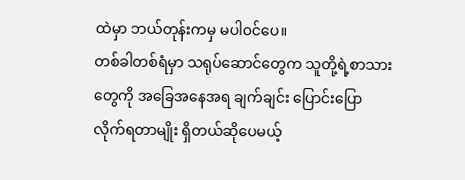ထဲမှာ ဘယ်တုန်းကမှ မပါ၀င်ပေ။
တစ်ခါတစ်ရံမှာ သရုပ်ဆောင်တွေက သူတို့ရဲ့စာသားတွေကို အခြေအနေအရ ချက်ချင်း ပြောင်းပြောလိုက်ရတာမျိုး ရှိတယ်ဆိုပေမယ့်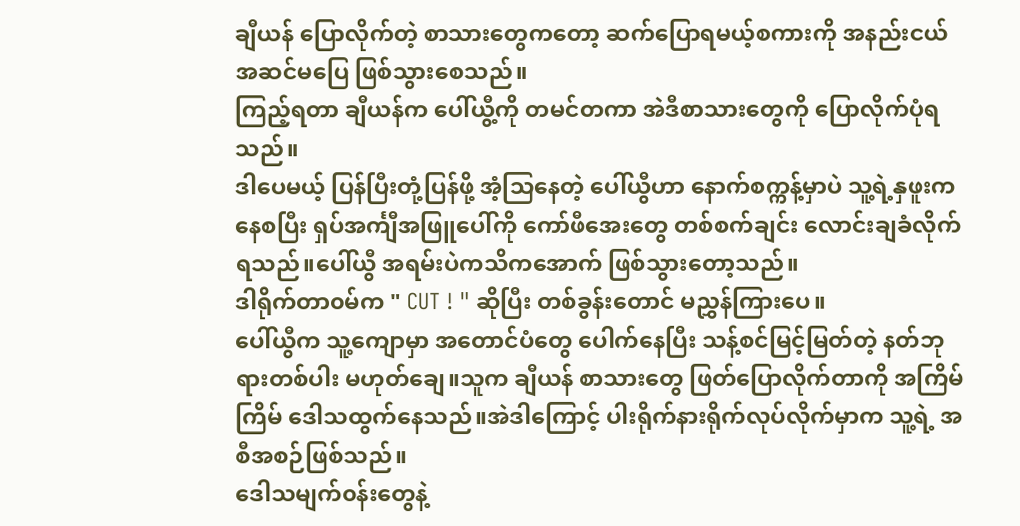ချီယန် ပြောလိုက်တဲ့ စာသားတွေကတော့ ဆက်ပြောရမယ့်စကားကို အနည်းငယ် အဆင်မပြေ ဖြစ်သွားစေသည်။
ကြည့်ရတာ ချီယန်က ပေါ်ယွီ့ကို တမင်တကာ အဲဒီစာသားတွေကို ပြောလိုက်ပုံရသည်။
ဒါပေမယ့် ပြန်ပြီးတုံ့ပြန်ဖို့ အံ့သြနေတဲ့ ပေါ်ယွီဟာ နောက်စက္ကန့်မှာပဲ သူ့ရဲ့နှဖူးကနေစပြီး ရှပ်အင်္ကျီအဖြူပေါ်ကို ကော်ဖီအေးတွေ တစ်စက်ချင်း လောင်းချခံလိုက်ရသည်။ပေါ်ယွီ အရမ်းပဲကသိကအောက် ဖြစ်သွားတော့သည်။
ဒါရိုက်တာ၀မ်က " CUT ! " ဆိုပြီး တစ်ခွန်းတောင် မညွှန်ကြားပေ။
ပေါ်ယွီက သူ့ကျောမှာ အတောင်ပံတွေ ပေါက်နေပြီး သန့်စင်မြင့်မြတ်တဲ့ နတ်ဘုရားတစ်ပါး မဟုတ်ချေ။သူက ချီယန် စာသားတွေ ဖြတ်ပြောလိုက်တာကို အကြိမ်ကြိမ် ဒေါသထွက်နေသည်။အဲဒါကြောင့် ပါးရိုက်နားရိုက်လုပ်လိုက်မှာက သူ့ရဲ့ အစီအစဉ်ဖြစ်သည်။
ဒေါသမျက်၀န်းတွေနဲ့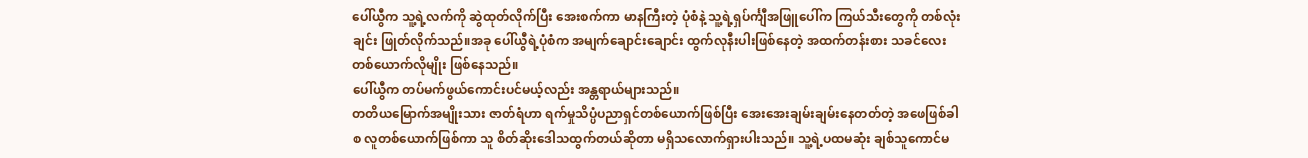ပေါ်ယွီက သူ့ရဲ့လက်ကို ဆွဲထုတ်လိုက်ပြီး အေးစက်ကာ မာနကြီးတဲ့ ပုံစံနဲ့ သူ့ရဲ့ရှပ်င်္ကျီအဖြူပေါ်က ကြယ်သီးတွေကို တစ်လုံးချင်း ဖြုတ်လိုက်သည်။အခု ပေါ်ယွီရဲ့ပုံစံက အမျက်ချောင်းချောင်း ထွက်လုနီးပါးဖြစ်နေတဲ့ အထက်တန်းစား သခင်လေးတစ်ယောက်လိုမျိုး ဖြစ်နေသည်။
ပေါ်ယွီက တပ်မက်ဖွယ်ကောင်းပင်မယ့်လည်း အန္တရာယ်များသည်။
တတိယမြောက်အမျိုးသား ဇာတ်ရံဟာ ရက်မှုသိပ္ပံပညာရှင်တစ်ယောက်ဖြစ်ပြီး အေးအေးချမ်းချမ်းနေတတ်တဲ့ အဖေဖြစ်ခါစ လူတစ်ယောက်ဖြစ်ကာ သူ စိတ်ဆိုးဒေါသထွက်တယ်ဆိုတာ မရှိသလောက်ရှားပါးသည်။ သူ့ရဲ့ပထမဆုံး ချစ်သူကောင်မ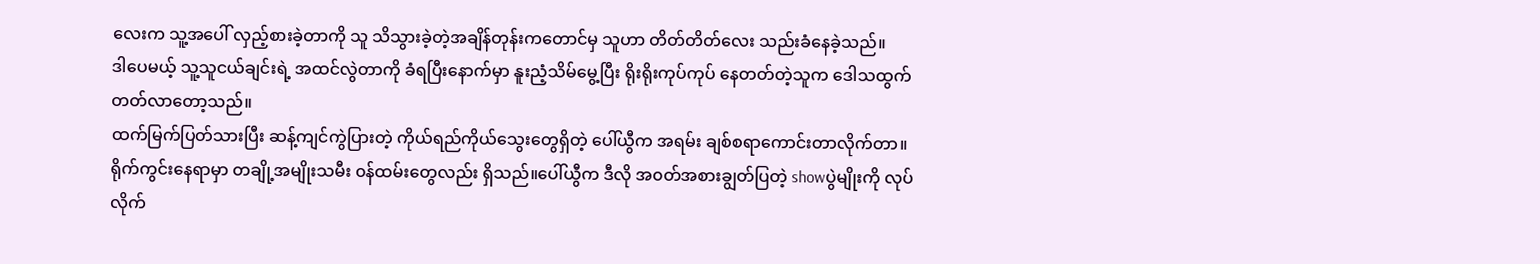လေးက သူ့အပေါ် လှည့်စားခဲ့တာကို သူ သိသွားခဲ့တဲ့အချိန်တုန်းကတောင်မှ သူဟာ တိတ်တိတ်လေး သည်းခံနေခဲ့သည်။
ဒါပေမယ့် သူ့သူငယ်ချင်းရဲ့ အထင်လွဲတာကို ခံရပြီးနောက်မှာ နူးညံ့သိမ်မွေ့ပြီး ရိုးရိုးကုပ်ကုပ် နေတတ်တဲ့သူက ဒေါသထွက်တတ်လာတော့သည်။
ထက်မြက်ပြတ်သားပြီး ဆန့်ကျင်ကွဲပြားတဲ့ ကိုယ်ရည်ကိုယ်သွေးတွေရှိတဲ့ ပေါ်ယွီက အရမ်း ချစ်စရာကောင်းတာလိုက်တာ။
ရိုက်ကွင်းနေရာမှာ တချို့အမျိုးသမီး ၀န်ထမ်းတွေလည်း ရှိသည်။ပေါ်ယွီက ဒီလို အ၀တ်အစားချွတ်ပြတဲ့ showပွဲမျိုးကို လုပ်လိုက်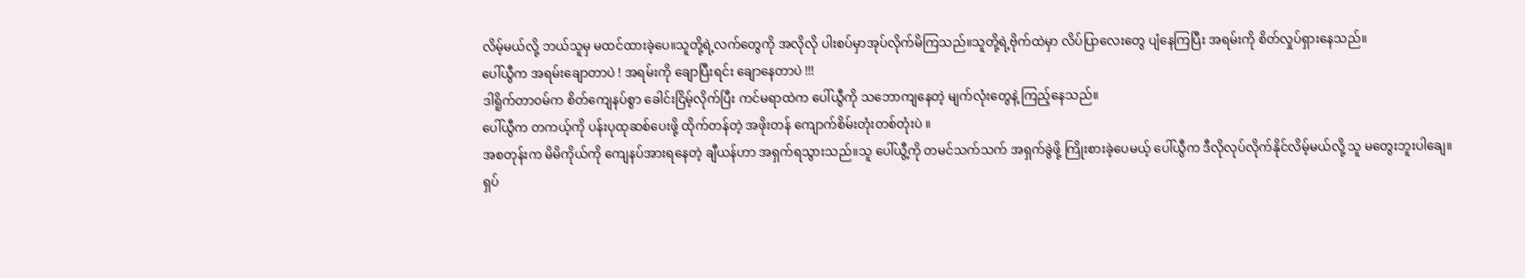လိမ့်မယ်လို့ ဘယ်သူမှ မထင်ထားခဲ့ပေ။သူတို့ရဲ့လက်တွေကို အလိုလို ပါးစပ်မှာအုပ်လိုက်မိကြသည်။သူတို့ရဲ့ဗိုက်ထဲမှာ လိပ်ပြာလေးတွေ ပျံနေကြပြီး အရမ်းကို စိတ်လှုပ်ရှားနေသည်။
ပေါ်ယွီက အရမ်းချောတာပဲ ! အရမ်းကို ချောပြီးရင်း ချောနေတာပဲ !!!
ဒါရိူက်တာ၀မ်က စိတ်ကျေနပ်စွာ ခေါင်းငြိမ့်လိုက်ပြီး ကင်မရာထဲက ပေါ်ယွီကို သဘောကျနေတဲ့ မျက်လုံးတွေနဲ့ ကြည့်နေသည်။
ပေါ်ယွီက တကယ့်ကို ပန်းပုထုဆစ်ပေးဖို့ ထိုက်တန်တဲ့ အဖိုးတန် ကျောက်စိမ်းတုံးတစ်တုံးပဲ ။
အစတုန်းက မိမိကိုယ်ကို ကျေနပ်အားရနေတဲ့ ချီယန်ဟာ အရှက်ရသွားသည်။သူ ပေါ်ယွီ့ကို တမင်သက်သက် အရှက်ခွဲဖို့ ကြိုးစားခဲ့ပေမယ့် ပေါ်ယွီက ဒီလိုလုပ်လိုက်နိုင်လိမ့်မယ်လို့ သူ မတွေးဘူးပါချေ။
ရှပ်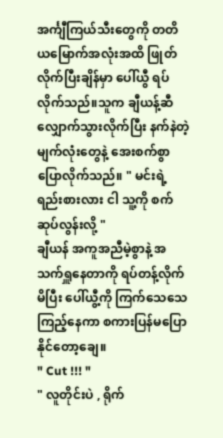အင်္ကျီကြယ်သီးတွေကို တတိယမြောက်အလုံးအထိ ဖြုတ်လိုက်ပြီးချိန်မှာ ပေါ်ယွီ ရပ်လိုက်သည်။သူက ချီယန့်ဆီ လျှောက်သွားလိုက်ပြီး နက်နဲတဲ့ မျက်လုံးတွေနဲ့ အေးစက်စွာ ပြောလိုက်သည်။ " မင်းရဲ့ရည်းစားလား ငါ သူ့ကို စက်ဆုပ်လွန်းလို့ "
ချီယန် အကူအညီမဲ့စွာနဲ့ အသက်ရှူနေတာကို ရပ်တန့်လိုက်မိပြီး ပေါ်ယွီ့ကို ကြက်သေသေကြည့်နေကာ စကားပြန်မပြောနိုင်တော့ချေ။
" Cut !!! "
" လူတိုင်းပဲ , ရိုက်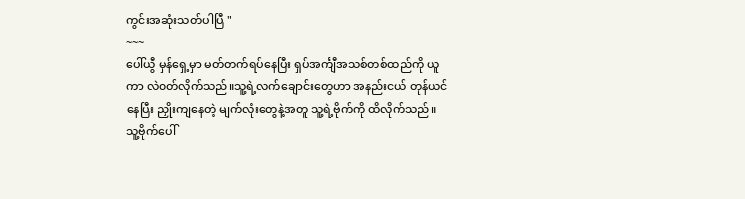ကွင်းအဆုံးသတ်ပါပြီ "
~~~
ပေါ်ယွီ မှန်ရှေ့မှာ မတ်တက်ရပ်နေပြီး ရှပ်အင်္ကျီအသစ်တစ်ထည်ကို ယူကာ လဲ၀တ်လိုက်သည်။သူ့ရဲ့လက်ချောင်းတွေဟာ အနည်းငယ် တုန်ယင်နေပြီး ညှိုးကျနေတဲ့ မျက်လုံးတွေနဲ့အတူ သူ့ရဲ့ဗိုက်ကို ထိလိုက်သည်။
သူ့ဗိုက်ပေါ်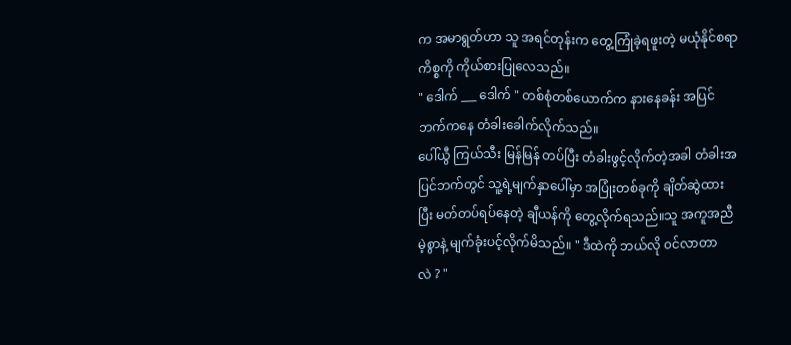က အမာရွတ်ဟာ သူ အရင်တုန်းက တွေ့ကြုံခဲ့ရဖူးတဲ့ မယုံနိုင်စရာ ကိစ္စကို ကိုယ်စားပြုလေသည်။
" ဒေါက် ___ ဒေါက် " တစ်စုံတစ်ယောက်က နားနေခန်း အပြင်ဘက်ကနေ တံခါးခေါက်လိုက်သည်။
ပေါ်ယွီ ကြယ်သီး မြန်မြန် တပ်ပြီး တံခါးဖွင့်လိုက်တဲ့အခါ တံခါးအပြင်ဘက်တွင် သူ့ရဲ့မျက်နှာပေါ်မှာ အပြုံးတစ်ခုကို ချိတ်ဆွဲထားပြီး မတ်တပ်ရပ်နေတဲ့ ချီယန်ကို တွေ့လိုက်ရသည်။သူ အကူအညီမဲ့စွာနဲ့ မျက်ခုံးပင့်လိုက်မိသည်။ " ဒီထဲကို ဘယ်လို ၀င်လာတာ
လဲ ? "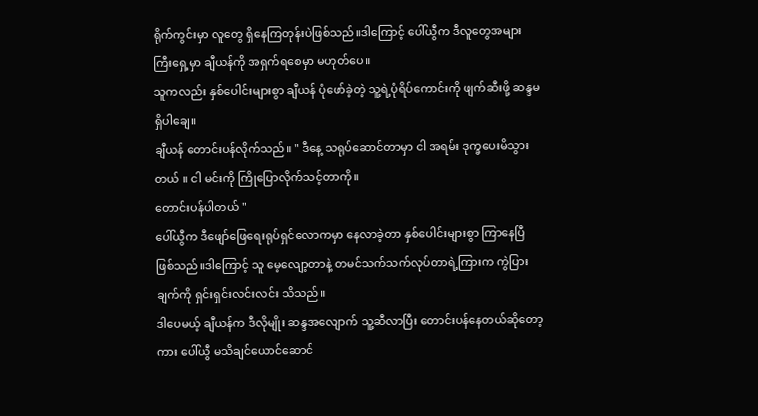ရိုက်ကွင်းမှာ လူတွေ ရှိနေကြတုန်းပဲဖြစ်သည်။ဒါကြောင့် ပေါ်ယွီက ဒီလူတွေအများကြီးရှေ့မှာ ချီယန်ကို အရှက်ရစေမှာ မဟုတ်ပေ။
သူကလည်း နှစ်ပေါင်းများစွာ ချီယန် ပုံဖော်ခဲ့တဲ့ သူ့ရဲ့ပုံရိပ်ကောင်းကို ဖျက်ဆီးဖို့ ဆန္ဒမရှိပါချေ။
ချီယန် တောင်းပန်လိုက်သည်။ " ဒီနေ့ သရုပ်ဆောင်တာမှာ ငါ အရမ်း ဒုက္ခပေးမိသွားတယ် ။ ငါ မင်းကို ကြိုပြောလိုက်သင့်တာကို။
တောင်းပန်ပါတယ် "
ပေါ်ယွီက ဒီဖျော်ဖြေရေးရုပ်ရှင်လောကမှာ နေလာခဲ့တာ နှစ်ပေါင်းများစွာ ကြာနေပြီဖြစ်သည်။ဒါကြောင့် သူ မေ့လျော့တာနဲ့ တမင်သက်သက်လုပ်တာရဲ့ကြားက ကွဲပြားချက်ကို ရှင်းရှင်းလင်းလင်း သိသည်။
ဒါပေမယ့် ချီယန်က ဒီလိုမျိုး ဆန္ဒအလျောက် သူ့ဆီလာပြီး တောင်းပန်နေတယ်ဆိုတော့ကား ပေါ်ယွီ မသိချင်ယောင်ဆောင်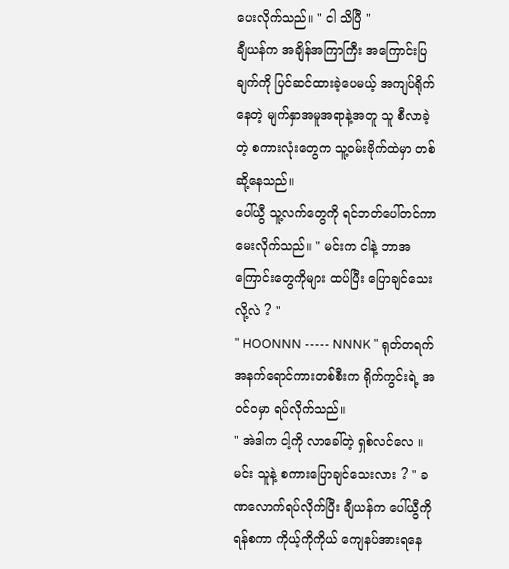ပေးလိုက်သည်။ " ငါ သိပြီ "
ချီယန်က အချိန်အကြာကြီး အကြောင်းပြချက်ကို ပြင်ဆင်ထားခဲ့ပေမယ့် အကျပ်ရိုက်နေတဲ့ မျက်နှာအမူအရာနဲ့အတူ သူ စီလာခဲ့တဲ့ စကားလုံးတွေက သူ့၀မ်းဗိုက်ထဲမှာ တစ်ဆို့နေသည်။
ပေါ်ယွီ သူ့လက်တွေကို ရင်ဘတ်ပေါ်တင်ကာ မေးလိုက်သည်။ " မင်းက ငါနဲ့ ဘာအကြောင်းတွေကိုများ ထပ်ပြီး ပြောချင်သေးလို့လဲ ? "
" HOONNN ----- NNNK " ရုတ်တရက် အနက်ရောင်ကားတစ်စီးက ရိုက်ကွင်းရဲ့ အ၀င်၀မှာ ရပ်လိုက်သည်။
" အဲဒါက ငါ့ကို လာခေါ်တဲ့ ရှစ်လင်လေ ။ မင်း သူနဲ့ စကားပြောချင်သေးလား ? " ခဏလောက်ရပ်လိုက်ပြီး ချီယန်က ပေါ်ယွီကို ရန်စကာ ကိုယ့်ကိုကိုယ် ကျေနပ်အားရနေ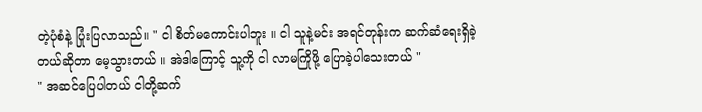တဲ့ပုံစံနဲ့ ပြုံးပြလာသည်။ " ငါ စိတ်မကောင်းပါဘူး ။ ငါ သူနဲ့မင်း အရင်တုန်းက ဆက်ဆံရေးရှိခဲ့တယ်ဆိုတာ မေ့သွားတယ် ။ အဲဒါကြောင့် သူ့ကို ငါ လာမကြိုဖို့ ပြောခဲ့ပါသေးတယ် "
" အဆင်ပြေပါတယ် ငါတို့ဆက်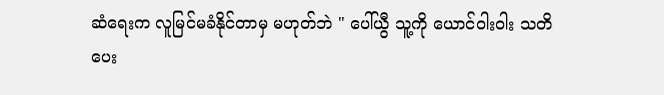ဆံရေးက လူမြင်မခံနိုင်တာမှ မဟုတ်ဘဲ " ပေါ်ယွီ သူ့ကို ယောင်ဝါးဝါး သတိပေး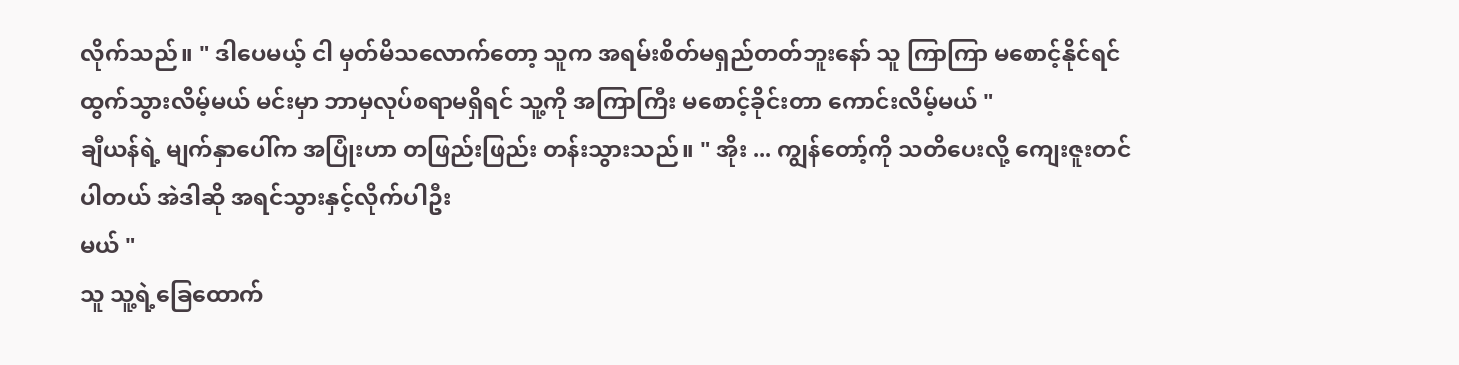လိုက်သည်။ " ဒါပေမယ့် ငါ မှတ်မိသလောက်တော့ သူက အရမ်းစိတ်မရှည်တတ်ဘူးနော် သူ ကြာကြာ မစောင့်နိုင်ရင် ထွက်သွားလိမ့်မယ် မင်းမှာ ဘာမှလုပ်စရာမရှိရင် သူ့ကို အကြာကြီး မစောင့်ခိုင်းတာ ကောင်းလိမ့်မယ် "
ချီယန်ရဲ့ မျက်နှာပေါ်က အပြုံးဟာ တဖြည်းဖြည်း တန်းသွားသည်။ " အိုး ... ကျွန်တော့်ကို သတိပေးလို့ ကျေးဇူးတင်ပါတယ် အဲဒါဆို အရင်သွားနှင့်လိုက်ပါဦး
မယ် "
သူ သူ့ရဲ့ခြေထောက်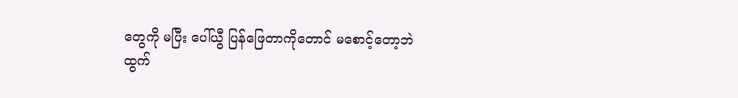တွေကို မပြီး ပေါ်ယွီ ပြန်ဖြေတာကိုတောင် မစောင့်တော့ဘဲ ထွက်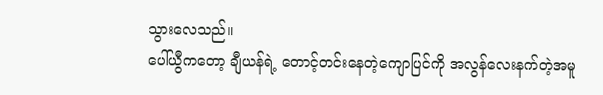သွားလေသည်။
ပေါ်ယွီကတော့ ချီယန်ရဲ့ တောင့်တင်းနေတဲ့ကျောပြင်ကို အလွန်လေးနက်တဲ့အမူ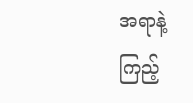အရာနဲ့
ကြည့်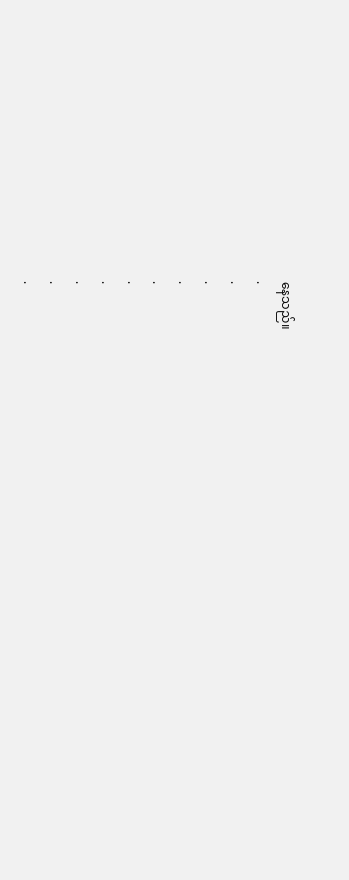နေသည်။
.
.
.
.
.
.
.
.
.
.